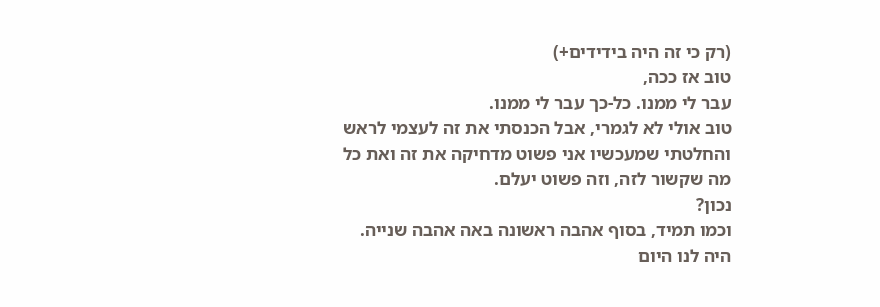(רק כי זה היה בידידים+)
טוב אז ככה,
עבר לי ממנו. כל-כך עבר לי ממנו.
טוב אולי לא לגמרי, אבל הכנסתי את זה לעצמי לראש והחלטתי שמעכשיו אני פשוט מדחיקה את זה ואת כל מה שקשור לזה, וזה פשוט יעלם.
נכון?
וכמו תמיד, בסוף אהבה ראשונה באה אהבה שנייה.
היה לנו היום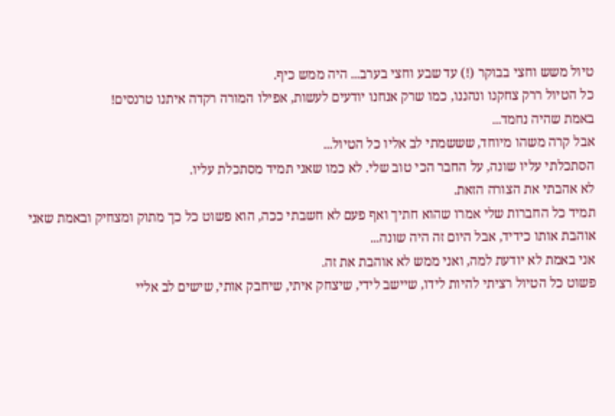טיול משש וחצי בבוקר (!) עד שבע וחצי בערב... היה ממש כיף.
כל הטיול ררק צחקנו ונהננו, כמו שרק אנחנו יודעים לעשות, אפילו המורה רקדה איתנו טרנסים!
באמת שהיה נחמד...
אבל קרה משהו מיוחד, שששמתי לב אליו כל הטיול...
הסתכלתי עליו שונה, על החבר הכי טוב שלי. לא כמו שאני תמיד מסתכלת עליו.
לא אהבתי את הצורה הזאת.
תמיד כל החברות שלי אמרו שהוא חתיך ואף פעם לא חשבתי ככה, הוא פשוט כל כך מתוק ומצחיק ובאמת שאני אוהבת אותו כידיד, אבל היום זה היה שונה...
אני באמת לא יודעת למה, ואני ממש לא אוהבת את זה.
פשוט כל הטיול רציתי להיות לידו, שיישב לידי, שיצחק איתי, שיחבק אותי, שישים לב אליי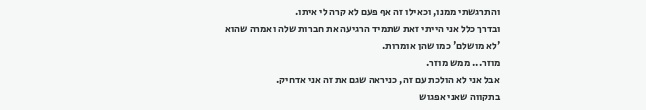והתרגשתי ממנו, וכאילו זה אף פעם לא קרה לי איתו.
ובדרך כלל אני הייתי זאת שתמיד הרגיעה את חברות שלה ואמרה שהוא 'לא מושלם' כמו שהן אומרות.
מוזר... ממש מוזר.
אבל אני לא הולכת עם זה, כניראה שגם את זה אני אדחיק.
בתקווה שאני אפגוש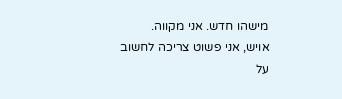מישהו חדש. אני מקווה.
אויש, אני פשוט צריכה לחשוב על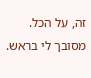זה, על הכל.
מסובך לי בראש.